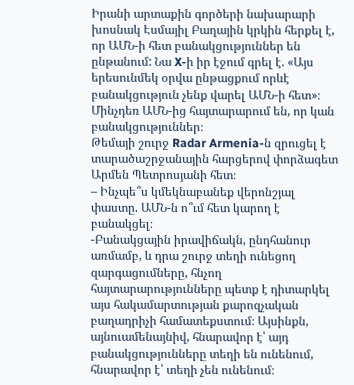Իրանի արտաքին գործերի նախարարի խոսնակ Էսմայիլ Բաղային կրկին հերքել է, որ ԱՄՆ-ի հետ բանակցություններ են ընթանում: Նա X-ի իր էջում գրել է. «Այս երեսունմեկ օրվա ընթացքում որևէ բանակցություն չենք վարել ԱՄՆ-ի հետ»։ Մինչդեռ ԱՄՆ-ից հայտարարում են, որ կան բանակցություններ։
Թեմայի շուրջ Radar Armenia-ն զրուցել է տարածաշրջանային հարցերով փորձագետ Արմեն Պետրոսյանի հետ։
– Ինչպե՞ս կմեկնաբանեք վերոնշյալ փաստը. ԱՄՆ-ն ո՞ւմ հետ կարող է բանակցել։
-Բանակցային իրավիճակն, ընդհանուր առմամբ, և դրա շուրջ տեղի ունեցող զարգացումները, հնչող հայտարարությունները պետք է դիտարկել այս հակամարտության քարոզչական բաղադրիչի համատեքստում։ Այսինքն, այնուամենայնիվ, հնարավոր է՝ այդ բանակցությունները տեղի են ունենում, հնարավոր է՝ տեղի չեն ունենում։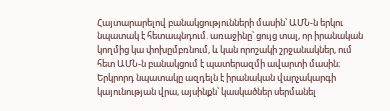Հայտարարելով բանակցությունների մասին՝ ԱՄՆ-ն երկու նպատակ է հետապնդում. առաջինը՝ ցույց տալ, որ իրանական կողմից կա փոխըմբռնում, և կան որոշակի շրջանակներ, ում հետ ԱՄՆ-ն բանակցում է պատերազմի ավարտի մասին։ Երկրորդ նպատակը ազդելն է իրանական վարչակարգի կայունության վրա, այսինքն՝ կասկածներ սերմանել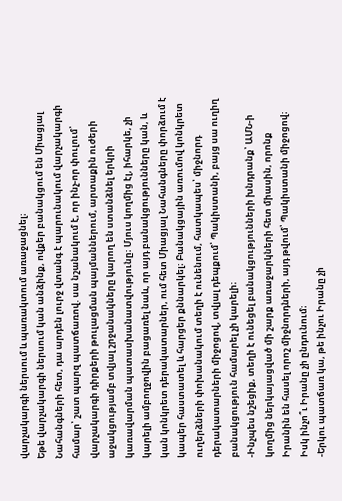վարչակարգի ներսում և պառակտում առաջացնել։
Եթե վարչակարգի ներսում կան անձինք, ովքեր բանակցում են Միացյալ Նահանգների հետ, դա արդեն լուրջ վտանգ է պարունակում վարչակարգի համար՝ շատ պարզ պատճառով. սա նշանակում է, որ ինչ-որ փուլում՝ վարչակարգի դիրքերի թուլացման պայմաններում, արտաքին ուժերի աջակցությամբ տվյալ շրջանակները կարող են ստանձնել երկրի կառավարման պատասխանատվությունը։ Մյուս կողմից էլ, իհարկե, չի կարելի ամբողջովին բացառել նաև, որ այդ բանակցությունները կան, և կան կոնկրետ դերակատարներ, ում հետ Միացյալ Նահանգները փորձում է կապեր հաստատել և հարցեր քննարկել։ Բանակցային առումով կոնկրետ ուղերձների փոխանակում տեղի է ունենում, հատկապես՝ միջնորդ դերակատարների միջոցով, տվյալ դեպքում՝ Պակիստանի, բայց սա ուղիղ բանակցություն համարել չի կարելի։
-Ինչպես նշեցիք, տեղի է ունեցել բանակցությունների խնդրանք՝ ԱՄՆ-ի կողմից ներկայացված մի շարք առաջարկների հետ միասին, որոնք Իրանին են հասել որոշ միջնորդների, այդ թվում՝ Պակիստանի միջոցով։ Իսկ ինչո՞ւ Իրանը չի ընդունում։
-Երկու պատճառ կա, թե ինչու Իրանը չի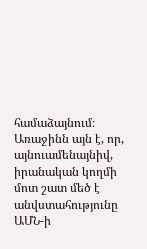համաձայնում։ Առաջինն այն է, որ, այնուամենայնիվ, իրանական կողմի մոտ շատ մեծ է անվստահությունը ԱՄՆ-ի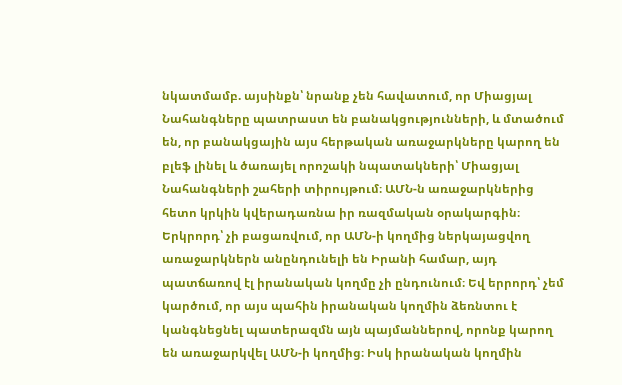նկատմամբ. այսինքն՝ նրանք չեն հավատում, որ Միացյալ Նահանգները պատրաստ են բանակցությունների, և մտածում են, որ բանակցային այս հերթական առաջարկները կարող են բլեֆ լինել և ծառայել որոշակի նպատակների՝ Միացյալ Նահանգների շահերի տիրույթում։ ԱՄՆ-ն առաջարկներից հետո կրկին կվերադառնա իր ռազմական օրակարգին։ Երկրորդ՝ չի բացառվում, որ ԱՄՆ-ի կողմից ներկայացվող առաջարկներն անընդունելի են Իրանի համար, այդ պատճառով էլ իրանական կողմը չի ընդունում։ Եվ երրորդ՝ չեմ կարծում, որ այս պահին իրանական կողմին ձեռնտու է կանգնեցնել պատերազմն այն պայմաններով, որոնք կարող են առաջարկվել ԱՄՆ-ի կողմից։ Իսկ իրանական կողմին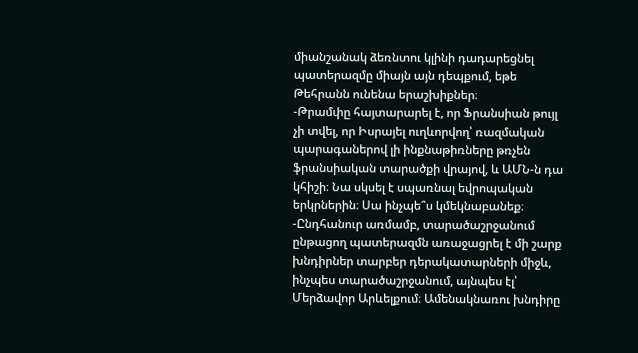միանշանակ ձեռնտու կլինի դադարեցնել պատերազմը միայն այն դեպքում, եթե Թեհրանն ունենա երաշխիքներ։
-Թրամփը հայտարարել է, որ Ֆրանսիան թույլ չի տվել, որ Իսրայել ուղևորվող՝ ռազմական պարագաներով լի ինքնաթիռները թռչեն ֆրանսիական տարածքի վրայով, և ԱՄՆ-ն դա կհիշի։ Նա սկսել է սպառնալ եվրոպական երկրներին։ Սա ինչպե՞ս կմեկնաբանեք։
-Ընդհանուր առմամբ, տարածաշրջանում ընթացող պատերազմն առաջացրել է մի շարք խնդիրներ տարբեր դերակատարների միջև, ինչպես տարածաշրջանում, այնպես էլ՝ Մերձավոր Արևելքում։ Ամենակնառու խնդիրը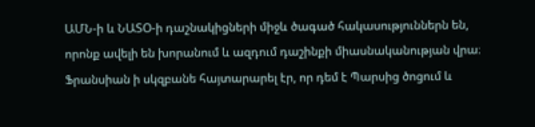ԱՄՆ-ի և ՆԱՏՕ-ի դաշնակիցների միջև ծագած հակասություններն են, որոնք ավելի են խորանում և ազդում դաշինքի միասնականության վրա։ Ֆրանսիան ի սկզբանե հայտարարել էր, որ դեմ է Պարսից ծոցում և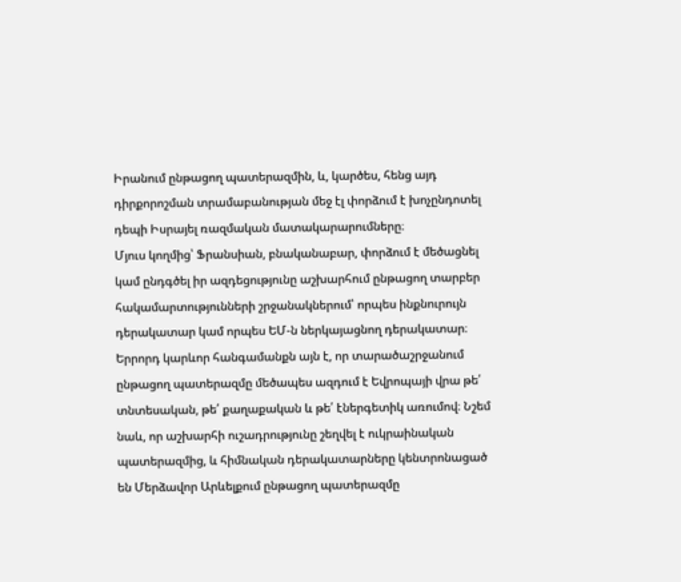Իրանում ընթացող պատերազմին, և, կարծես, հենց այդ դիրքորոշման տրամաբանության մեջ էլ փորձում է խոչընդոտել դեպի Իսրայել ռազմական մատակարարումները։
Մյուս կողմից՝ Ֆրանսիան, բնականաբար, փորձում է մեծացնել կամ ընդգծել իր ազդեցությունը աշխարհում ընթացող տարբեր հակամարտությունների շրջանակներում՝ որպես ինքնուրույն դերակատար կամ որպես ԵՄ-ն ներկայացնող դերակատար։ Երրորդ կարևոր հանգամանքն այն է, որ տարածաշրջանում ընթացող պատերազմը մեծապես ազդում է Եվրոպայի վրա թե՛ տնտեսական, թե՛ քաղաքական և թե՛ էներգետիկ առումով։ Նշեմ նաև, որ աշխարհի ուշադրությունը շեղվել է ուկրաինական պատերազմից, և հիմնական դերակատարները կենտրոնացած են Մերձավոր Արևելքում ընթացող պատերազմը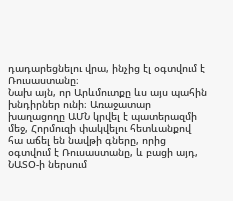դադարեցնելու վրա, ինչից էլ օգտվում է Ռուսաստանը։
Նախ այն, որ Արևմուտքը ևս այս պահին խնդիրներ ունի։ Առաջատար խաղացողը ԱՄՆ կրվել է պատերազմի մեջ, Հորմուզի փակվելու հետևանքով հա աճել են նավթի գները, որից օգտվում է Ռուսաստանը, և բացի այդ, ՆԱՏՕ-ի ներսում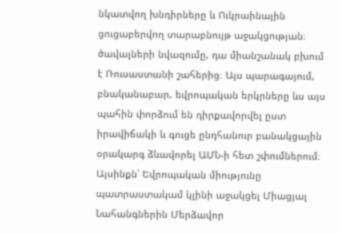նկատվող խնդիրները և Ուկրաինային ցուցաբերվող տարաբնույթ աջակցության։ ծավալների նվազումը, դա միանշանակ բխում է Ռուսաստանի շահերից։ Այս պարագայում, բնականաբար, եվրոպական երկրները ևս այս պահին փորձում են դիրքավորվել ըստ իրավիճակի և գուցե ընդհանուր բանակցային օրակարգ ձևավորել ԱՄՆ-ի հետ շփումներում։ Այսինքն՝ Եվրոպական միությունը պատրաստակամ կլինի աջակցել Միացյալ Նահանգներին Մերձավոր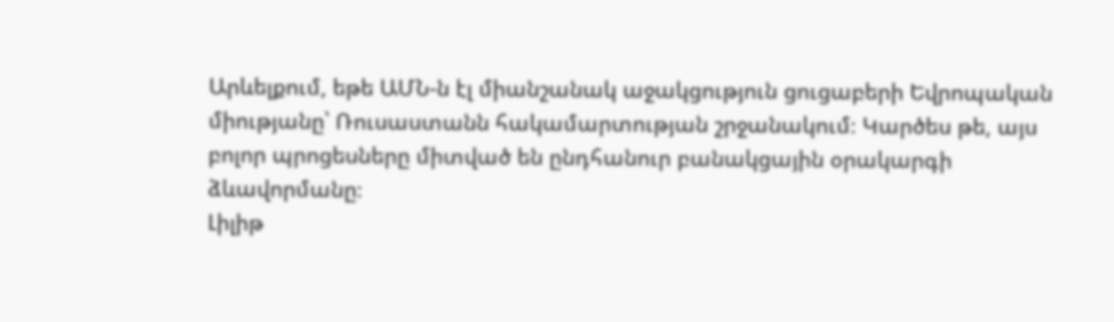Արևելքում, եթե ԱՄՆ-ն էլ միանշանակ աջակցություն ցուցաբերի Եվրոպական միությանը՝ Ռուսաստանն հակամարտության շրջանակում։ Կարծես թե, այս բոլոր պրոցեսները միտված են ընդհանուր բանակցային օրակարգի ձևավորմանը։
Լիլիթ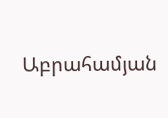Աբրահամյան